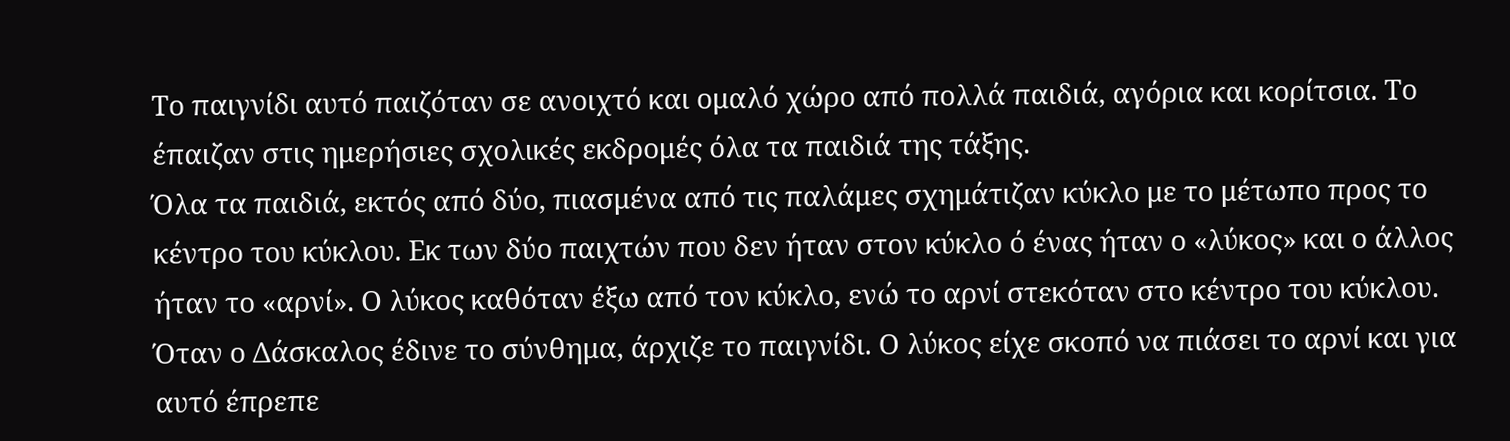Το παιγνίδι αυτό παιζόταν σε ανοιχτό και ομαλό χώρο από πολλά παιδιά, αγόρια και κορίτσια. Το έπαιζαν στις ημερήσιες σχολικές εκδρομές όλα τα παιδιά της τάξης.
Όλα τα παιδιά, εκτός από δύο, πιασμένα από τις παλάμες σχημάτιζαν κύκλο με το μέτωπο προς το κέντρο του κύκλου. Εκ των δύο παιχτών που δεν ήταν στον κύκλο ό ένας ήταν ο «λύκος» και ο άλλος ήταν το «αρνί». Ο λύκος καθόταν έξω από τον κύκλο, ενώ το αρνί στεκόταν στο κέντρο του κύκλου.
Όταν ο Δάσκαλος έδινε το σύνθημα, άρχιζε το παιγνίδι. Ο λύκος είχε σκοπό να πιάσει το αρνί και για αυτό έπρεπε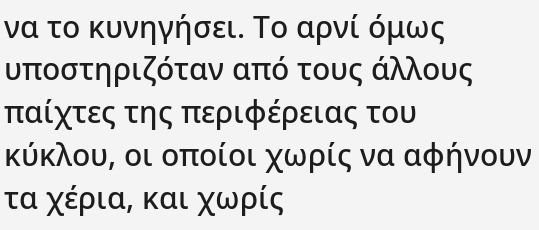να το κυνηγήσει. Το αρνί όμως υποστηριζόταν από τους άλλους παίχτες της περιφέρειας του κύκλου, οι οποίοι χωρίς να αφήνουν τα χέρια, και χωρίς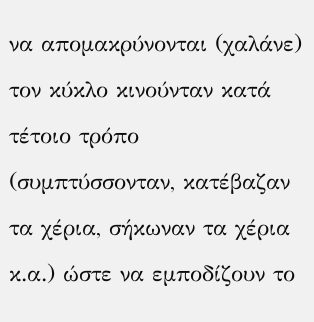να απομακρύνονται (χαλάνε) τον κύκλο κινούνταν κατά τέτοιο τρόπο (συμπτύσσονταν, κατέβαζαν τα χέρια, σήκωναν τα χέρια κ.α.) ώστε να εμποδίζουν το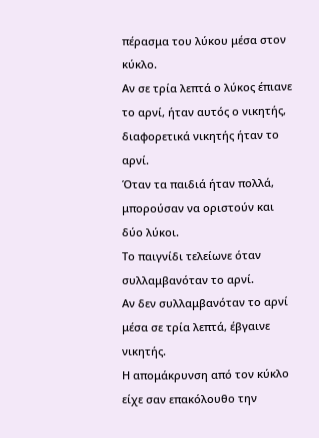πέρασμα του λύκου μέσα στον κύκλο.
Αν σε τρία λεπτά ο λύκος έπιανε το αρνί, ήταν αυτός ο νικητής, διαφορετικά νικητής ήταν το αρνί.
Όταν τα παιδιά ήταν πολλά, μπορούσαν να οριστούν και δύο λύκοι.
Το παιγνίδι τελείωνε όταν συλλαμβανόταν το αρνί.
Αν δεν συλλαμβανόταν το αρνί μέσα σε τρία λεπτά, έβγαινε νικητής.
Η απομάκρυνση από τον κύκλο είχε σαν επακόλουθο την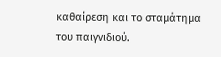καθαίρεση και το σταμάτημα του παιγνιδιού.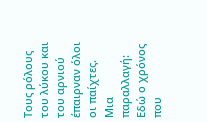Τους ρόλους του λύκου και του αρνιού έπαιρναν όλοι οι παίχτες.
Μια παραλλαγή: Εδώ ο χρόνος που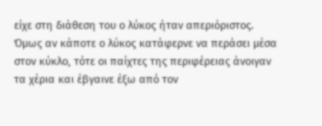είχε στη διάθεση του ο λύκος ήταν απεριόριστος. Όμως αν κάποτε ο λύκος κατάφερνε να περάσει μέσα στον κύκλο, τότε οι παίχτες της περιφέρειας άνοιγαν τα χέρια και έβγαινε έξω από τον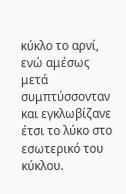κύκλο το αρνί, ενώ αμέσως μετά συμπτύσσονταν και εγκλωβίζανε έτσι το λύκο στο εσωτερικό του κύκλου.